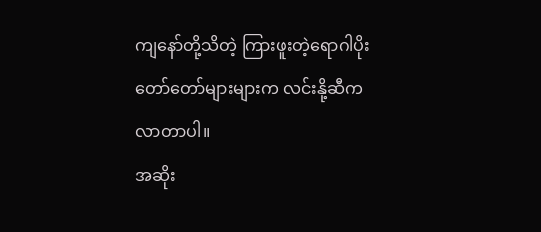ကျနော်တို့သိတဲ့ ကြားဖူးတဲ့ရောဂါပိုးတော်တော်များများက လင်းနို့ဆီကလာတာပါ။
အဆိုး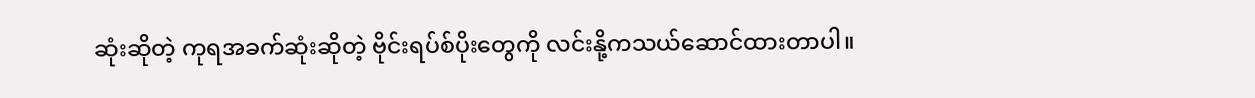ဆုံးဆိုတဲ့ ကုရအခက်ဆုံးဆိုတဲ့ ဗိုင်းရပ်စ်ပိုးတွေကို လင်းနို့ကသယ်ဆောင်ထားတာပါ။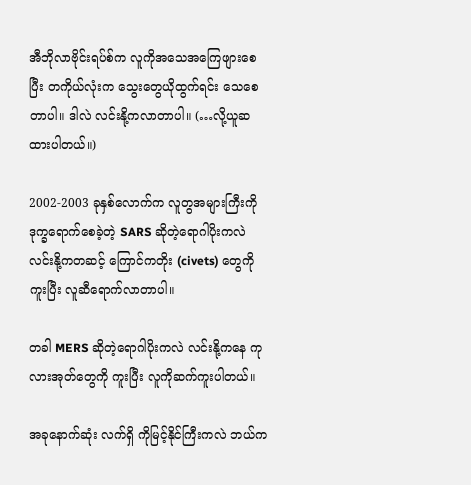အီဘိုလာဗိုင်းရပ်စ်က လူကိုအသေအကြေဖျားစေပြီး တကိုယ်လုံးက သွေးတွေယိုထွက်ရင်း သေစေတာပါ။ ဒါလဲ လင်းနို့ကလာတာပါ။ (…လို့ယူဆထားပါတယ်။)

2002-2003 ခုနှစ်လောက်က လူတွအများကြီးကိုဒုက္ခရောက်စေခဲ့တဲ့ SARS ဆိုတဲ့ရောဂါပိုးကလဲ
လင်းနို့ကတဆင့် ကြောင်ကတိုး (civets) တွေကိုကူးပြီး လူဆီရောက်လာတာပါ။

တခါ MERS ဆိုတဲ့ရောဂါပိုးကလဲ လင်းနို့ကနေ ကုလားအုတ်တွေကို ကူးပြီး လူကိုဆက်ကူးပါတယ်။

အခုနောက်ဆုံး လက်ရှိ ကိုမြင့်နိုင်ကြီးကလဲ ဘယ်က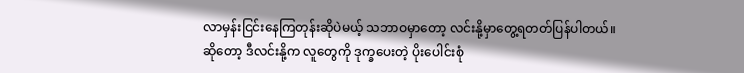လာမှန်းငြင်းနေကြတုန်းဆိုပဲမယ့် သဘာဝမှာတော့ လင်းနို့မှာတွေ့ရတတ်ပြန်ပါတယ်။
ဆိုတော့ ဒီလင်းနို့က လူတွေကို ဒုက္ခပေးတဲ့ ပိုးပေါင်းစုံ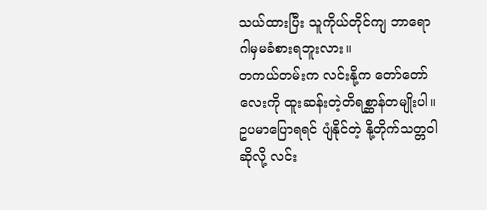သယ်ထားပြီး သူကိုယ်တိုင်ကျ ဘာရောဂါမှမခံစားရဘူးလား။
တကယ်တမ်းက လင်းနို့က တော်တော်လေးကို ထူးဆန်းတဲ့တိရစ္ဆာန်တမျိုးပါ။ ဥပမာပြောရရင် ပျံနိုင်တဲ့ နို့တိုက်သတ္တဝါဆိုလို့ လင်း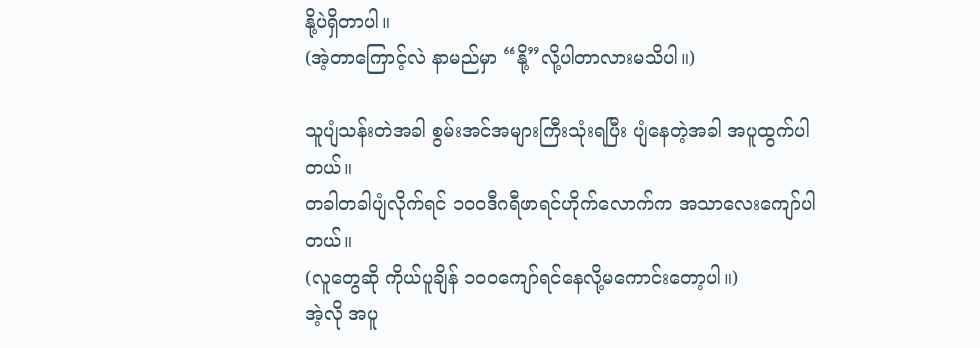နို့ပဲရှိတာပါ။
(အဲ့တာကြောင့်လဲ နာမည်မှာ “နို့”လို့ပါတာလားမသိပါ။)

သူပျံသန်းတဲအခါ စွမ်းအင်အများကြီးသုံးရပြီး ပျံနေတဲ့အခါ အပူထွက်ပါတယ်။
တခါတခါပျံလိုက်ရင် ၁၀၀ဒီဂရီဖာရင်ဟိုက်လောက်က အသာလေးကျော်ပါတယ်။
(လူတွေဆို ကိုယ်ပူချိန် ၁၀၀ကျော်ရင်နေလို့မကောင်းတော့ပါ။)
အဲ့လို အပူ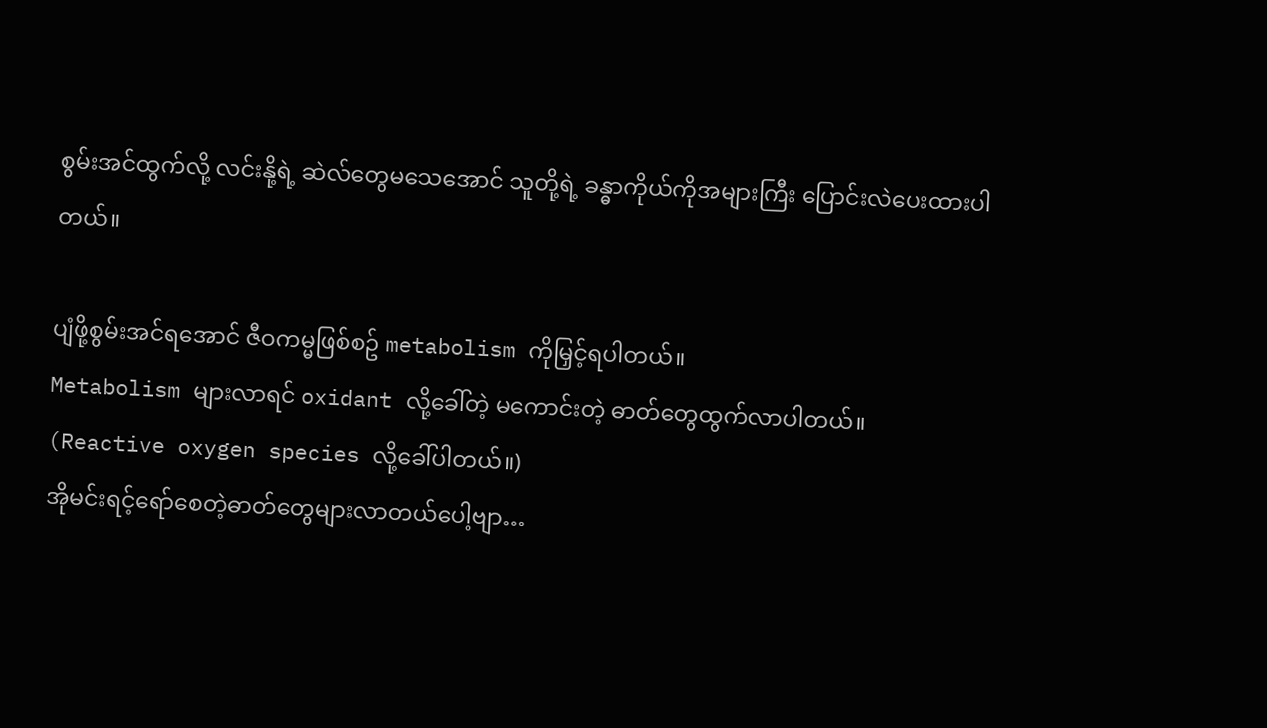စွမ်းအင်ထွက်လို့ လင်းနို့ရဲ့ ဆဲလ်တွေမသေအောင် သူတို့ရဲ့ ခန္ဓာကိုယ်ကိုအများကြီး ပြောင်းလဲပေးထားပါတယ်။

ပျံဖို့စွမ်းအင်ရအောင် ဇီဝကမ္မဖြစ်စဥ် metabolism ကိုမြှင့်ရပါတယ်။
Metabolism များလာရင် oxidant လို့ခေါ်တဲ့ မကောင်းတဲ့ ဓာတ်တွေထွက်လာပါတယ်။
(Reactive oxygen species လို့ခေါ်ပါတယ်။)
အိုမင်းရင့်ရော်စေတဲ့ဓာတ်တွေများလာတယ်ပေါ့ဗျာ…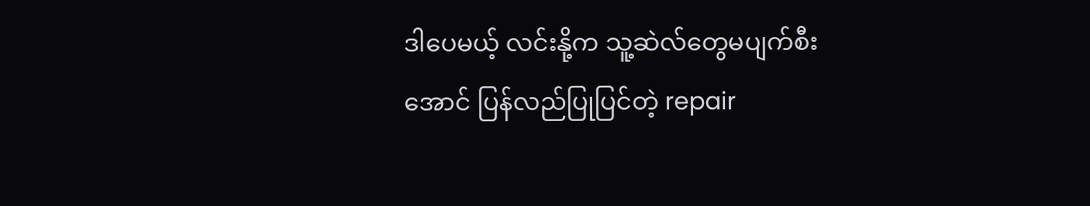ဒါပေမယ့် လင်းနို့က သူ့ဆဲလ်တွေမပျက်စီးအောင် ပြန်လည်ပြုပြင်တဲ့ repair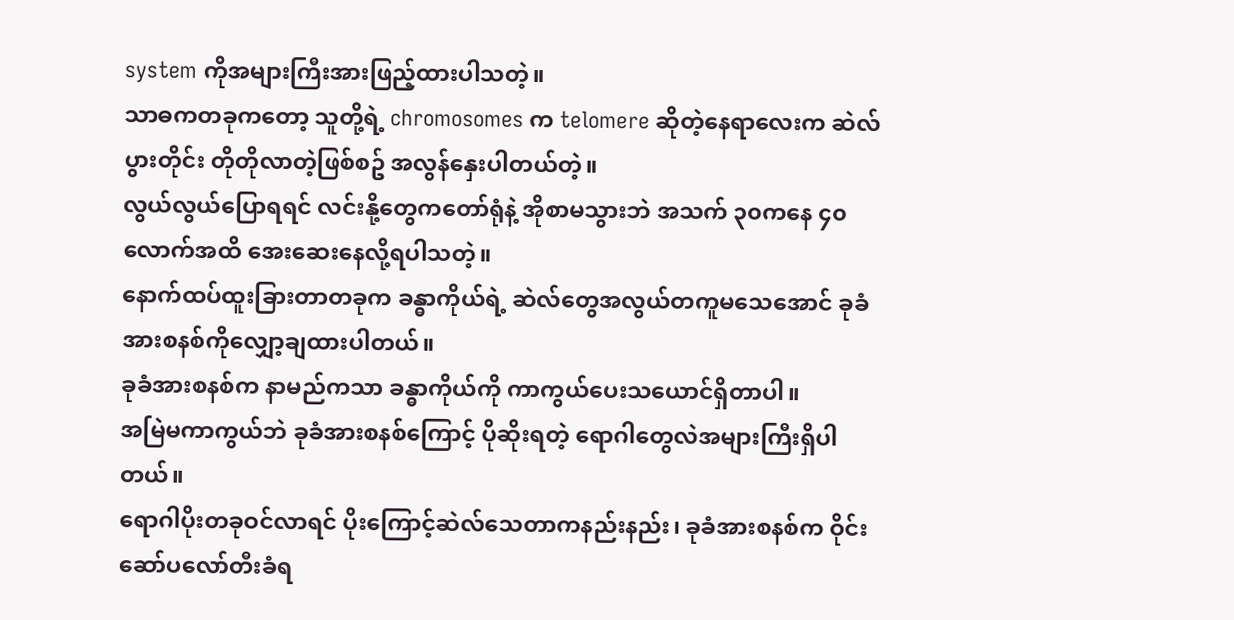system ကိုအများကြီးအားဖြည့်ထားပါသတဲ့။
သာဓကတခုကတော့ သူတို့ရဲ့ chromosomes က telomere ဆိုတဲ့နေရာလေးက ဆဲလ်ပွားတိုင်း တိုတိုလာတဲ့ဖြစ်စဥ် အလွန်နှေးပါတယ်တဲ့။
လွယ်လွယ်ပြောရရင် လင်းနို့တွေကတော်ရုံနဲ့ အိုစာမသွားဘဲ အသက် ၃၀ကနေ ၄၀လောက်အထိ အေးဆေးနေလို့ရပါသတဲ့။
နောက်ထပ်ထူးခြားတာတခုက ခန္ဓာကိုယ်ရဲ့ ဆဲလ်တွေအလွယ်တကူမသေအောင် ခုခံအားစနစ်ကိုလျှော့ချထားပါတယ်။
ခုခံအားစနစ်က နာမည်ကသာ ခန္ဓာကိုယ်ကို ကာကွယ်ပေးသယောင်ရှိတာပါ။
အမြဲမကာကွယ်ဘဲ ခုခံအားစနစ်ကြောင့် ပိုဆိုးရတဲ့ ရောဂါတွေလဲအများကြီးရှိပါတယ်။
ရောဂါပိုးတခုဝင်လာရင် ပိုးကြောင့်ဆဲလ်သေတာကနည်းနည်း၊ ခုခံအားစနစ်က ဝိုင်းဆော်ပလော်တီးခံရ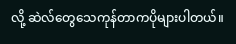လို့ ဆဲလ်တွေသေကုန်တာကပိုများပါတယ်။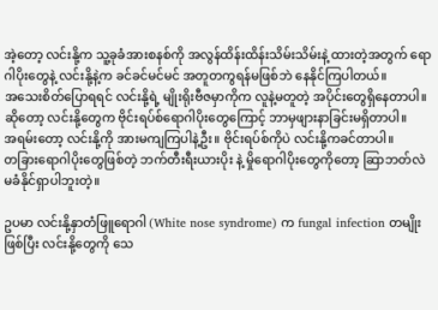အဲ့တော့ လင်းနို့က သူ့ခုခံအားစနစ်ကို အလွန်ထိန်းထိန်းသိမ်းသိမ်းနဲ့ ထားတဲ့အတွက် ရောဂါပိုးတွေနဲ့ လင်းနို့နဲ့က ခင်ခင်မင်မင် အတူတကွရန်မဖြစ်ဘဲ နေနိုင်ကြပါတယ်။
အသေးစိတ်ပြောရရင် လင်းနို့ရဲ့ မျိုးရိုးဗီဇမှာကိုက လူနဲ့မတူတဲ့ အပိုင်းတွေရှိနေတာပါ။ ဆိုတော့ လင်းနို့တွေက ဗိုင်းရပ်စ်ရောဂါပိုးတွေကြောင့် ဘာမှဖျားနာခြင်းမရှိတာပါ။
အရမ်းတော့ လင်းနို့ကို အားမကျကြပါနဲ့ဦး။ ဗိုင်းရပ်စ်ကိုပဲ လင်းနို့ကခင်တာပါ။
တခြားရောဂါပိုးတွေဖြစ်တဲ့ ဘက်တီးရီးယားပိုး နဲ့ မှိုရောဂါပိုးတွေကိုတော့ ဆြာဘတ်လဲ မခံနိုင်ရှာပါဘူးတဲ့။

ဥပမာ လင်းနို့နှာတံဖြူရောဂါ (White nose syndrome) က fungal infection တမျိုးဖြစ်ပြီး လင်းနို့တွေကို သေ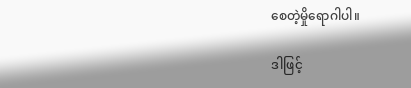စေတဲ့မှိုရောဂါပါ။

ဒါဖြင့်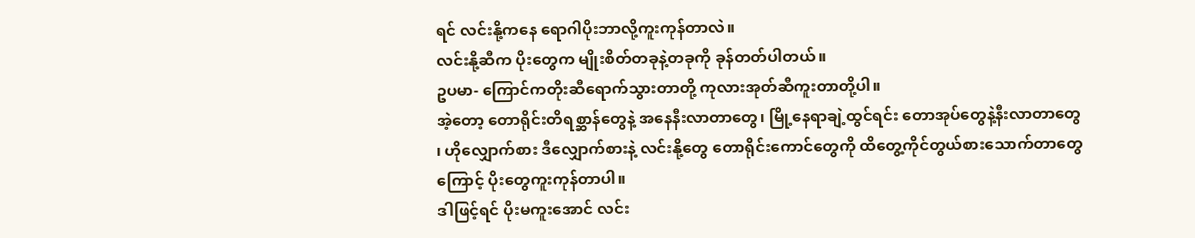ရင် လင်းနို့ကနေ ရောဂါပိုးဘာလို့ကူးကုန်တာလဲ။
လင်းနို့ဆီက ပိုးတွေက မျိုးစိတ်တခုနဲ့တခုကို ခုန်တတ်ပါတယ်။
ဥပမာ- ကြောင်ကတိုးဆီရောက်သွားတာတို့ ကုလားအုတ်ဆီကူးတာတို့ပါ။
အဲ့တော့ တောရိုင်းတိရစ္ဆာန်တွေနဲ့ အနေနီးလာတာတွေ၊ မြို့နေရာချဲ့ထွင်ရင်း တောအုပ်တွေနဲ့နီးလာတာတွေ ၊ ဟိုလျှောက်စား ဒီလျှောက်စားနဲ့ လင်းနို့တွေ တောရိုင်းကောင်တွေကို ထိတွေ့ကိုင်တွယ်စားသောက်တာတွေကြောင့် ပိုးတွေကူးကုန်တာပါ။
ဒါဖြင့်ရင် ပိုးမကူးအောင် လင်း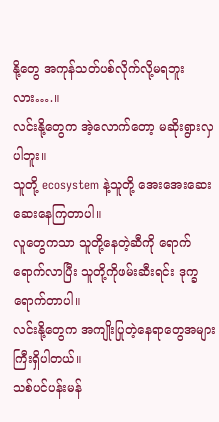နို့တွေ အကုန်သတ်ပစ်လိုက်လို့မရဘူးလား….။
လင်းနို့တွေက အဲ့လောက်တော့ မဆိုးရွားလှပါဘူး။
သူတို့ ecosystem နဲ့သူတို့ အေးအေးဆေးဆေးနေကြတာပါ။
လူတွေကသာ သူတို့နေတဲ့ဆီကို ရောက်ရောက်လာပြီး သူတို့ကိုဖမ်းဆီးရင်း ဒုက္ခရောက်တာပါ။
လင်းနို့တွေက အကျိုးပြုတဲ့နေရာတွေအများကြီးရှိပါတယ်။
သစ်ပင်ပန်းမန်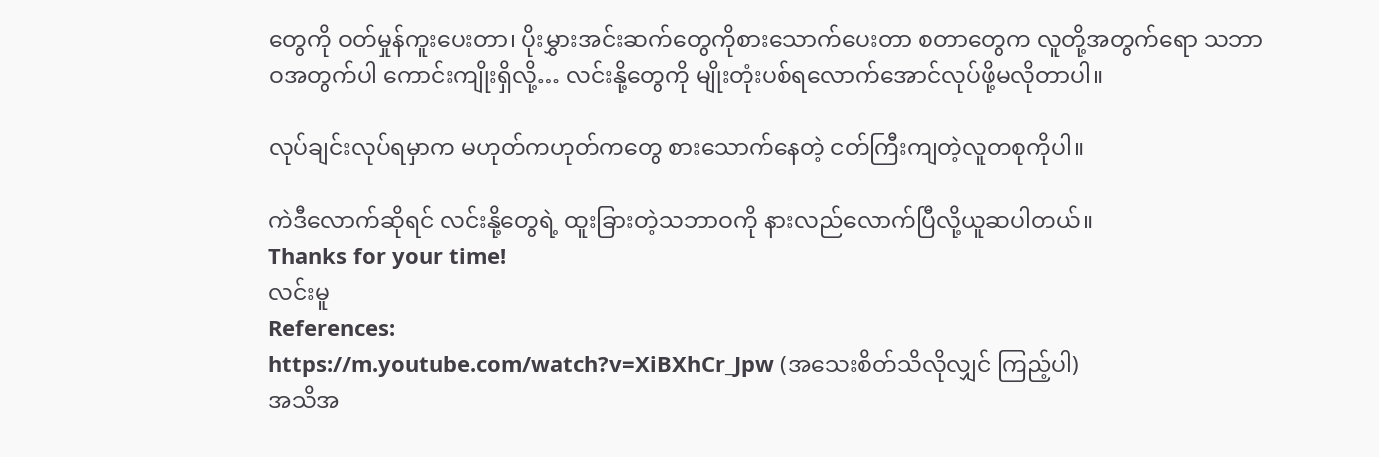တွေကို ဝတ်မှုန်ကူးပေးတာ၊ ပိုးမွှားအင်းဆက်တွေကိုစားသောက်ပေးတာ စတာတွေက လူတို့အတွက်ရော သဘာဝအတွက်ပါ ကောင်းကျိုးရှိလို့… လင်းနို့တွေကို မျိုးတုံးပစ်ရလောက်အောင်လုပ်ဖို့မလိုတာပါ။

လုပ်ချင်းလုပ်ရမှာက မဟုတ်ကဟုတ်ကတွေ စားသောက်နေတဲ့ ငတ်ကြီးကျတဲ့လူတစုကိုပါ။

ကဲဒီလောက်ဆိုရင် လင်းနို့တွေရဲ့ ထူးခြားတဲ့သဘာဝကို နားလည်လောက်ပြီလို့ယူဆပါတယ်။
Thanks for your time!
လင်းမူ
References:
https://m.youtube.com/watch?v=XiBXhCr_Jpw (အသေးစိတ်သိလိုလျှင် ကြည့်ပါ)
အသိအ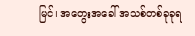မြင်၊ အတွေးအခေါ် အသစ်တစ်ခုခုရ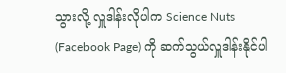သွားလို့ လှူဒါန်းလိုပါက Science Nuts (Facebook Page) ကို ဆက်သွယ်လှူဒါန်းနိုင်ပါ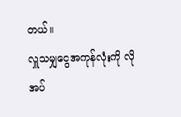တယ်။
လှူသမျှငွေအကုန်လုံးကို လိုအပ်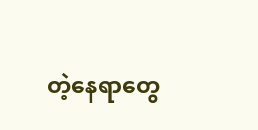တဲ့နေရာတွေ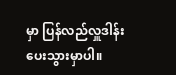မှာ ပြန်လည်လှူဒါန်းပေးသွားမှာပါ။